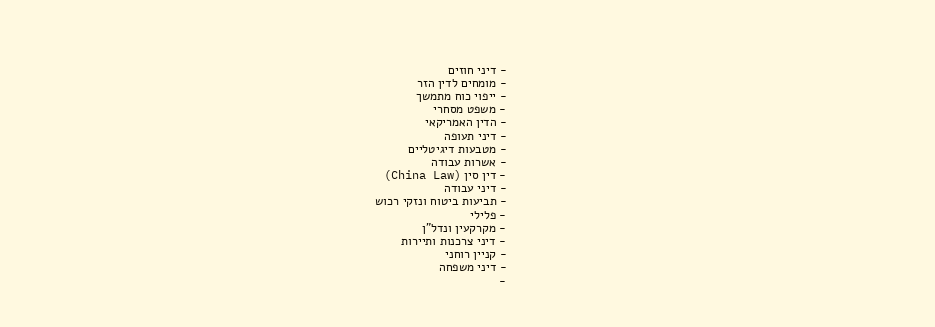- דיני חוזים
- מומחים לדין הזר
- ייפוי כוח מתמשך
- משפט מסחרי
- הדין האמריקאי
- דיני תעופה
- מטבעות דיגיטליים
- אשרות עבודה
- דין סין (China Law)
- דיני עבודה
- תביעות ביטוח ונזקי רכוש
- פלילי
- מקרקעין ונדל"ן
- דיני צרכנות ותיירות
- קניין רוחני
- דיני משפחה
-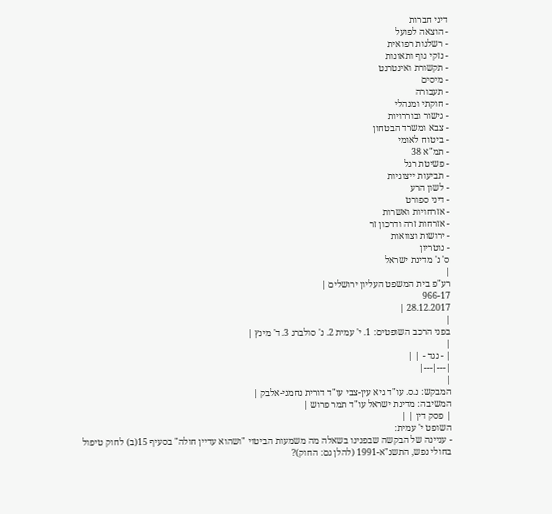דיני חברות
- הוצאה לפועל
- רשלנות רפואית
- נזקי גוף ותאונות
- תקשורת ואינטרנט
- מיסים
- תעבורה
- חוקתי ומנהלי
- גישור ובוררויות
- צבא ומשרד הבטחון
- ביטוח לאומי
- תמ"א 38
- פשיטת רגל
- תביעות ייצוגיות
- לשון הרע
- דיני ספורט
- אזרחויות ואשרות
- אזרחות זרה ודרכון זר
- ירושות וצוואות
- נוטריון
ס' נ' מדינת ישראל
|
רע"פ בית המשפט העליון ירושלים |
966-17
28.12.2017 |
|
בפני הרכב השופטים: 1. י' עמית 2. נ' סולברג 3. ד' מינץ |
|
| - נגד - | |
|---|---|
|
המבקש: נ.ס. עו"ד גיא עין-צבי עו"ד דורית נחמני-אלבק |
המשיבה: מדינת ישראל עו"ד תמר פרוש |
| פסק דין | |
השופט י' עמית:
- עניינה של הבקשה שבפנינו בשאלה מה משמעות הביטוי "ושהוא עדיין חולה" בסעיף 15(ב) לחוק טיפול בחולי נפש, התשנ"א-1991 (להלן גם: החוק)?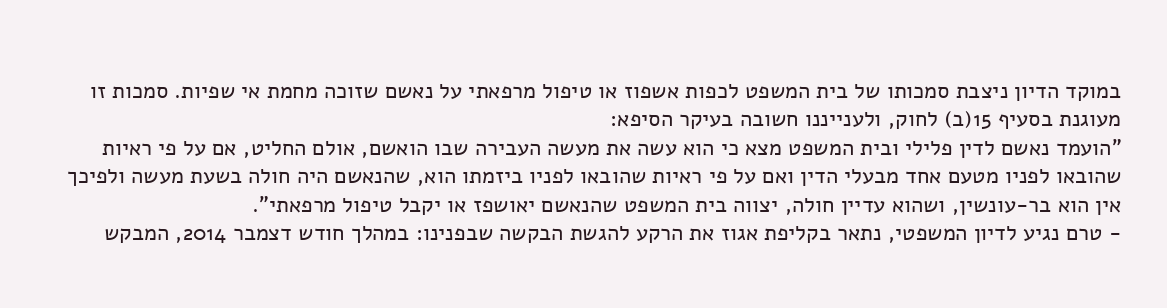במוקד הדיון ניצבת סמכותו של בית המשפט לכפות אשפוז או טיפול מרפאתי על נאשם שזוכה מחמת אי שפיות. סמכות זו מעוגנת בסעיף 15(ב) לחוק, ולענייננו חשובה בעיקר הסיפא:
"הועמד נאשם לדין פלילי ובית המשפט מצא כי הוא עשה את מעשה העבירה שבו הואשם, אולם החליט, אם על פי ראיות שהובאו לפניו מטעם אחד מבעלי הדין ואם על פי ראיות שהובאו לפניו ביזמתו הוא, שהנאשם היה חולה בשעת מעשה ולפיכך אין הוא בר-עונשין, ושהוא עדיין חולה, יצווה בית המשפט שהנאשם יאושפז או יקבל טיפול מרפאתי".
- טרם נגיע לדיון המשפטי, נתאר בקליפת אגוז את הרקע להגשת הבקשה שבפנינו: במהלך חודש דצמבר 2014, המבקש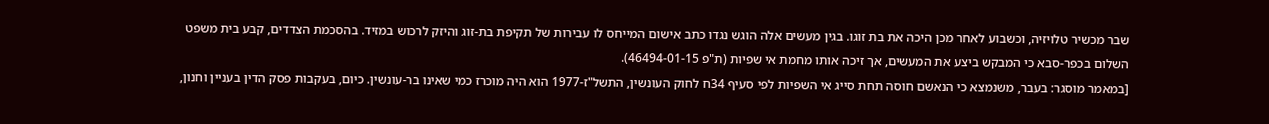שבר מכשיר טלויזיה, וכשבוע לאחר מכן היכה את בת זוגו. בגין מעשים אלה הוגש נגדו כתב אישום המייחס לו עבירות של תקיפת בת-זוג והיזק לרכוש במזיד. בהסכמת הצדדים, קבע בית משפט השלום בכפר-סבא כי המבקש ביצע את המעשים, אך זיכה אותו מחמת אי שפיות (ת"פ 46494-01-15).
[במאמר מוסגר: בעבר, משנמצא כי הנאשם חוסה תחת סייג אי השפיות לפי סעיף 34ח לחוק העונשין, התשל"ז-1977 הוא היה מוכרז כמי שאינו בר-עונשין. כיום, בעקבות פסק הדין בעניין וחנון,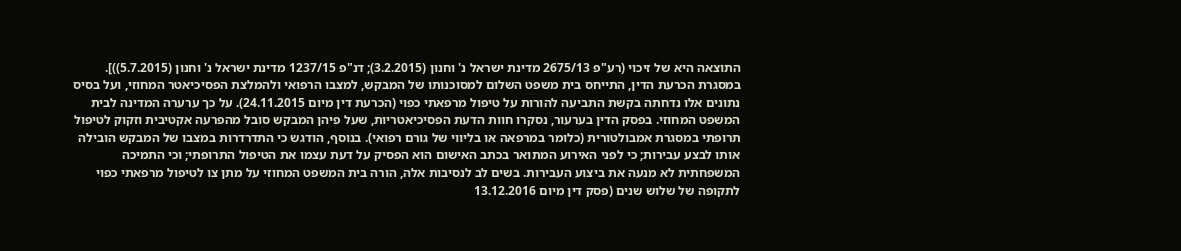התוצאה היא של זיכוי (רע"פ 2675/13 מדינת ישראל נ' וחנון (3.2.2015); דנ"פ 1237/15 מדינת ישראל נ' וחנון (5.7.2015))].
במסגרת הכרעת הדין, התייחס בית משפט השלום למסוכנותו של המבקש, למצבו הרפואי ולהמלצת הפסיכיאטר המחוזי, ועל בסיס נתונים אלו נדחתה בקשת התביעה להורות על טיפול מרפאתי כפוי (הכרעת דין מיום 24.11.2015). על כך ערערה המדינה לבית המשפט המחוזי. בפסק הדין בערעור, נסקרו חוות הדעת הפסיכיאטריות, שעל פיהן המבקש סובל מהפרעה אקטיבית וזקוק לטיפול תרופתי במסגרת אמבולטורית (כלומר במרפאה או בליווי של גורם רפואי). בנוסף, הודגש כי התדרדרות במצבו של המבקש הובילה אותו לבצע עבירות; כי לפני האירוע המתואר בכתב האישום הוא הפסיק על דעת עצמו את הטיפול התרופתי; וכי התמיכה המשפחתית לא מנעה את ביצוע העבירות. בשים לב לנסיבות אלה, הורה בית המשפט המחוזי על מתן צו לטיפול מרפאתי כפוי לתקופה של שלוש שנים (פסק דין מיום 13.12.2016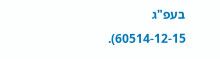בעפ"ג 60514-12-15).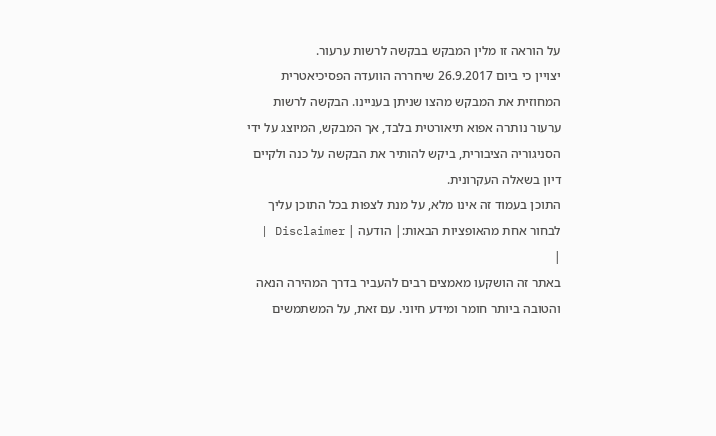על הוראה זו מלין המבקש בבקשה לרשות ערעור.
יצויין כי ביום 26.9.2017 שיחררה הוועדה הפסיכיאטרית המחוזית את המבקש מהצו שניתן בעניינו. הבקשה לרשות ערעור נותרה אפוא תיאורטית בלבד, אך המבקש, המיוצג על ידי הסניגוריה הציבורית, ביקש להותיר את הבקשה על כנה ולקיים דיון בשאלה העקרונית.
התוכן בעמוד זה אינו מלא, על מנת לצפות בכל התוכן עליך לבחור אחת מהאופציות הבאות:| הודעה | Disclaimer |
|
באתר זה הושקעו מאמצים רבים להעביר בדרך המהירה הנאה והטובה ביותר חומר ומידע חיוני. עם זאת, על המשתמשים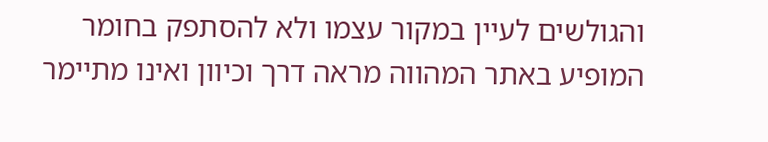והגולשים לעיין במקור עצמו ולא להסתפק בחומר המופיע באתר המהווה מראה דרך וכיוון ואינו מתיימר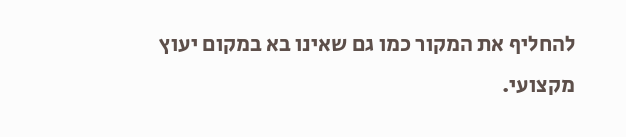להחליף את המקור כמו גם שאינו בא במקום יעוץ מקצועי.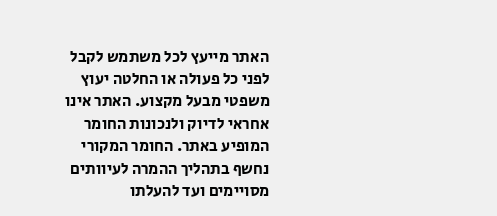האתר מייעץ לכל משתמש לקבל לפני כל פעולה או החלטה יעוץ משפטי מבעל מקצוע. האתר אינו אחראי לדיוק ולנכונות החומר המופיע באתר. החומר המקורי נחשף בתהליך ההמרה לעיוותים מסויימים ועד להעלתו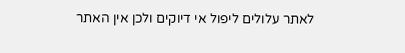לאתר עלולים ליפול אי דיוקים ולכן אין האתר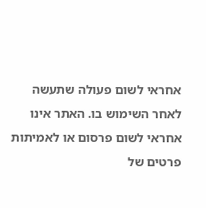אחראי לשום פעולה שתעשה לאחר השימוש בו. האתר אינו אחראי לשום פרסום או לאמיתות פרטים של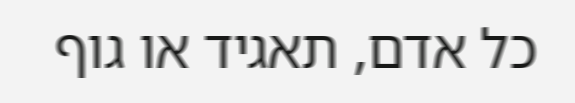כל אדם, תאגיד או גוף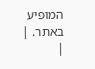המופיע באתר. |
|